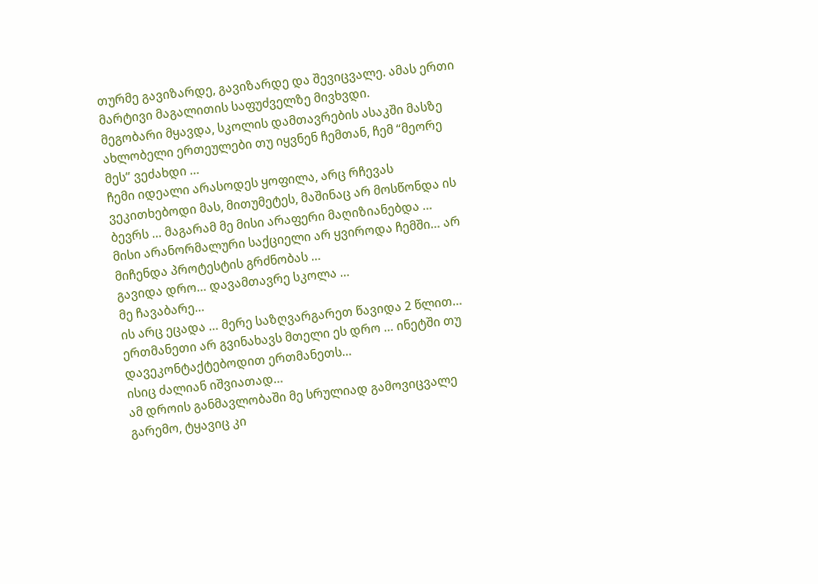თურმე გავიზარდე, გავიზარდე და შევიცვალე. ამას ერთი მარტივი მაგალითის საფუძველზე მივხვდი.
მეგობარი მყავდა, სკოლის დამთავრების ასაკში მასზე ახლობელი ერთეულები თუ იყვნენ ჩემთან, ჩემ “მეორე მეს” ვეძახდი …
ჩემი იდეალი არასოდეს ყოფილა, არც რჩევას ვეკითხებოდი მას, მითუმეტეს, მაშინაც არ მოსწონდა ის ბევრს … მაგარამ მე მისი არაფერი მაღიზიანებდა …
მისი არანორმალური საქციელი არ ყვიროდა ჩემში… არ მიჩენდა პროტესტის გრძნობას …
გავიდა დრო… დავამთავრე სკოლა …
მე ჩავაბარე…
ის არც ეცადა … მერე საზღვარგარეთ წავიდა 2 წლით…
ერთმანეთი არ გვინახავს მთელი ეს დრო … ინეტში თუ დავეკონტაქტებოდით ერთმანეთს…
ისიც ძალიან იშვიათად…
ამ დროის განმავლობაში მე სრულიად გამოვიცვალე გარემო, ტყავიც კი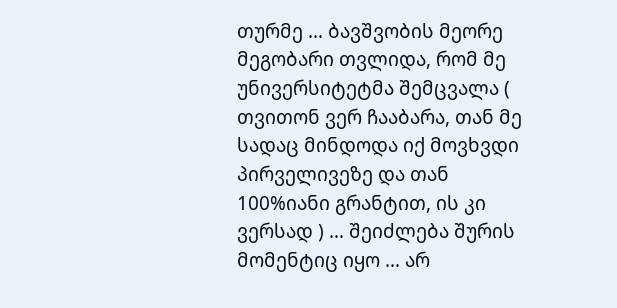თურმე … ბავშვობის მეორე მეგობარი თვლიდა, რომ მე უნივერსიტეტმა შემცვალა ( თვითონ ვერ ჩააბარა, თან მე სადაც მინდოდა იქ მოვხვდი პირველივეზე და თან 100%იანი გრანტით, ის კი ვერსად ) … შეიძლება შურის მომენტიც იყო … არ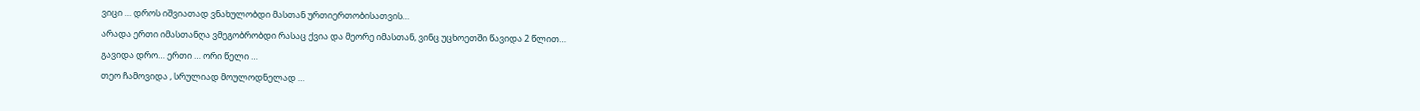ვიცი … დროს იშვიათად ვნახულობდი მასთან ურთიერთობისათვის…
არადა ერთი იმასთანღა ვმეგობრობდი რასაც ქვია და მეორე იმასთან, ვინც უცხოეთში წავიდა 2 წლით…
გავიდა დრო… ერთი … ორი წელი …
თეო ჩამოვიდა , სრულიად მოულოდნელად …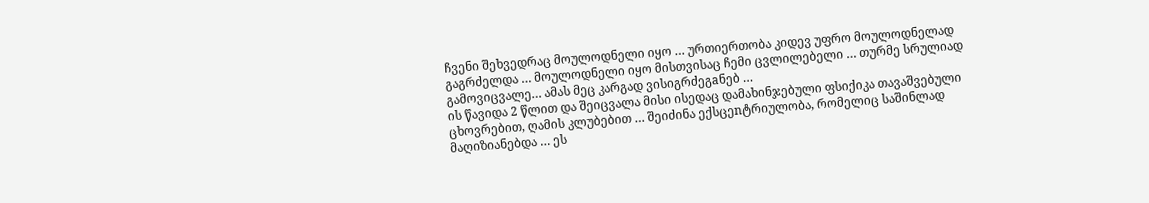ჩვენი შეხვედრაც მოულოდნელი იყო … ურთიერთობა კიდევ უფრო მოულოდნელად გაგრძელდა … მოულოდნელი იყო მისთვისაც ჩემი ცვლილებელი … თურმე სრულიად გამოვიცვალე… ამას მეც კარგად ვისიგრძეგaნებ …
ის წავიდა 2 წლით და შეიცვალა მისი ისედაც დამახინჯებული ფსიქიკა თავაშვებული ცხოვრებით, ღამის კლუბებით … შეიძინა ექსცეnტრიულობა, რომელიც საშინლად მაღიზიანებდა … ეს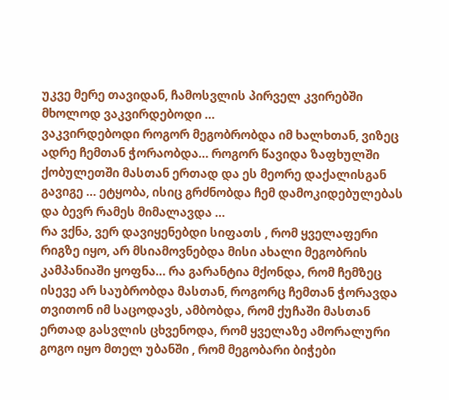უკვე მერე თავიდან, ჩამოსვლის პირველ კვირებში მხოლოდ ვაკვირდებოდი …
ვაკვირდებოდი როგორ მეგობრობდა იმ ხალხთან, ვიზეც ადრე ჩემთან ჭორაობდა… როგორ წავიდა ზაფხულში ქობულეთში მასთან ერთად და ეს მეორე დაქალისგან გავიგე … ეტყობა, ისიც გრძნობდა ჩემ დამოკიდებულებას და ბევრ რამეს მიმალავდა …
რა ვქნა, ვერ დავიყენებდი სიფათს , რომ ყველაფერი რიგზე იყო, არ მსიამოვნებდა მისი ახალი მეგობრის კამპანიაში ყოფნა… რა გარანტია მქონდა, რომ ჩემზეც ისევე არ საუბრობდა მასთან, როგორც ჩემთან ჭორავდა თვითონ იმ საცოდავს, ამბობდა, რომ ქუჩაში მასთან ერთად გასვლის ცხვენოდა, რომ ყველაზე ამორალური გოგო იყო მთელ უბანში , რომ მეგობარი ბიჭები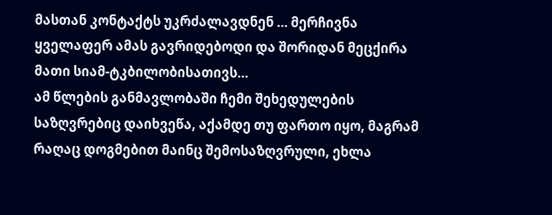მასთან კონტაქტს უკრძალავდნენ … მერჩივნა ყველაფერ ამას გავრიდებოდი და შორიდან მეცქირა მათი სიამ-ტკბილობისათივს…
ამ წლების განმავლობაში ჩემი შეხედულების საზღვრებიც დაიხვეწა, აქამდე თუ ფართო იყო, მაგრამ რაღაც დოგმებით მაინც შემოსაზღვრული, ეხლა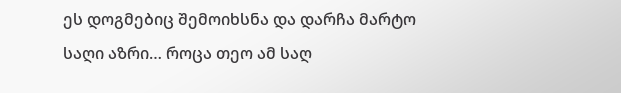ეს დოგმებიც შემოიხსნა და დარჩა მარტო საღი აზრი… როცა თეო ამ საღ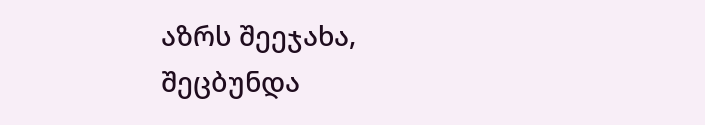აზრს შეეჯახა, შეცბუნდა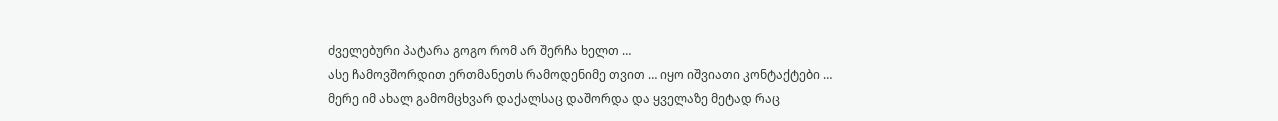ძველებური პატარა გოგო რომ არ შერჩა ხელთ …
ასე ჩამოვშორდით ერთმანეთს რამოდენიმე თვით … იყო იშვიათი კონტაქტები …
მერე იმ ახალ გამომცხვარ დაქალსაც დაშორდა და ყველაზე მეტად რაც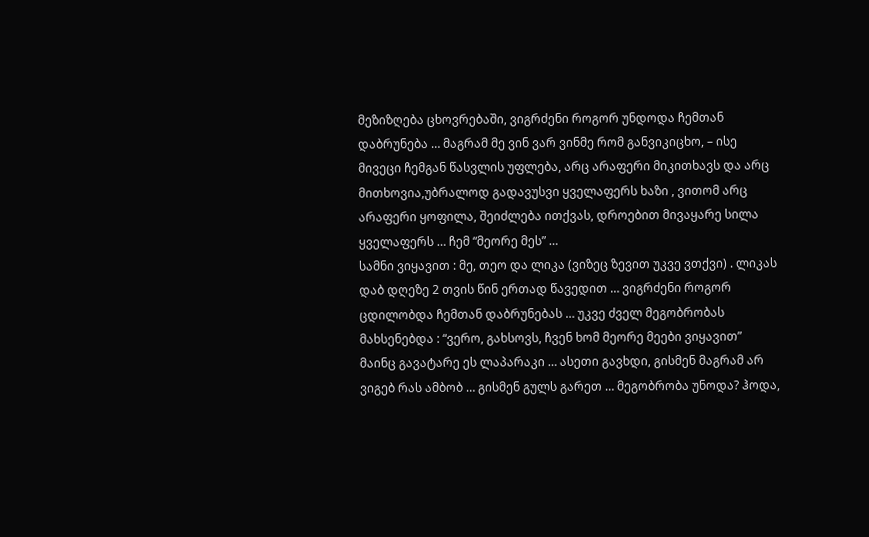მეზიზღება ცხოვრებაში, ვიგრძენი როგორ უნდოდა ჩემთან დაბრუნება … მაგრამ მე ვინ ვარ ვინმე რომ განვიკიცხო, – ისე მივეცი ჩემგან წასვლის უფლება, არც არაფერი მიკითხავს და არც მითხოვია,უბრალოდ გადავუსვი ყველაფერს ხაზი , ვითომ არც არაფერი ყოფილა, შეიძლება ითქვას, დროებით მივაყარე სილა ყველაფერს … ჩემ “მეორე მეს” …
სამნი ვიყავით : მე, თეო და ლიკა (ვიზეც ზევით უკვე ვთქვი) . ლიკას დაბ დღეზე 2 თვის წინ ერთად წავედით … ვიგრძენი როგორ ცდილობდა ჩემთან დაბრუნებას … უკვე ძველ მეგობრობას მახსენებდა : “ვერო, გახსოვს, ჩვენ ხომ მეორე მეები ვიყავით”
მაინც გავატარე ეს ლაპარაკი … ასეთი გავხდი, გისმენ მაგრამ არ ვიგებ რას ამბობ … გისმენ გულს გარეთ … მეგობრობა უნოდა? ჰოდა,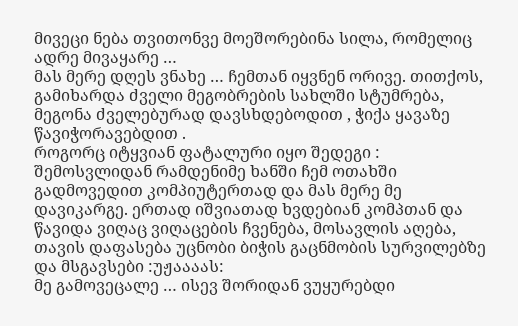მივეცი ნება თვითონვე მოეშორებინა სილა, რომელიც ადრე მივაყარე …
მას მერე დღეს ვნახე … ჩემთან იყვნენ ორივე. თითქოს, გამიხარდა ძველი მეგობრების სახლში სტუმრება, მეგონა ძველებურად დავსხდებოდით , ჭიქა ყავაზე წავიჭორავებდით .
როგორც იტყვიან ფატალური იყო შედეგი : შემოსვლიდან რამდენიმე ხანში ჩემ ოთახში გადმოვედით კომპიუტერთად და მას მერე მე დავიკარგე. ერთად იშვიათად ხვდებიან კომპთან და წავიდა ვიღაც ვიღაცების ჩვენება, მოსავლის აღება, თავის დაფასება უცნობი ბიჭის გაცნმობის სურვილებზე და მსგავსები :უჟაააას:
მე გამოვეცალე … ისევ შორიდან ვუყურებდი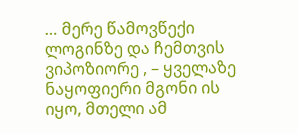… მერე წამოვწექი ლოგინზე და ჩემთვის ვიპოზიორე , – ყველაზე ნაყოფიერი მგონი ის იყო, მთელი ამ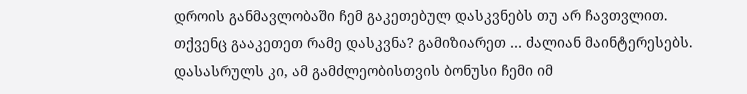დროის განმავლობაში ჩემ გაკეთებულ დასკვნებს თუ არ ჩავთვლით.
თქვენც გააკეთეთ რამე დასკვნა? გამიზიარეთ … ძალიან მაინტერესებს.
დასასრულს კი, ამ გამძლეობისთვის ბონუსი ჩემი იმ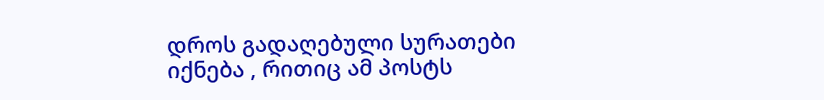დროს გადაღებული სურათები იქნება , რითიც ამ პოსტს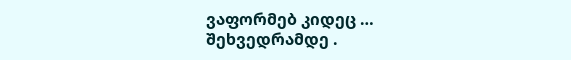ვაფორმებ კიდეც …
შეხვედრამდე .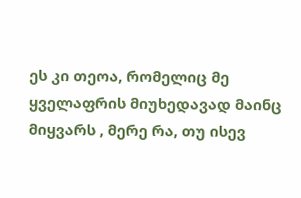ეს კი თეოა, რომელიც მე ყველაფრის მიუხედავად მაინც მიყვარს , მერე რა, თუ ისევ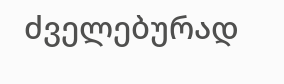ძველებურად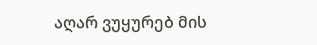აღარ ვუყურებ მის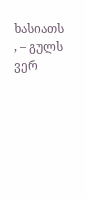ხასიათს , – გულს ვერ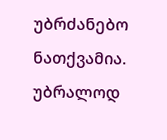უბრძანებო ნათქვამია.
უბრალოდ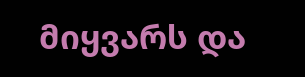მიყვარს და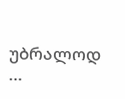უბრალოდ …